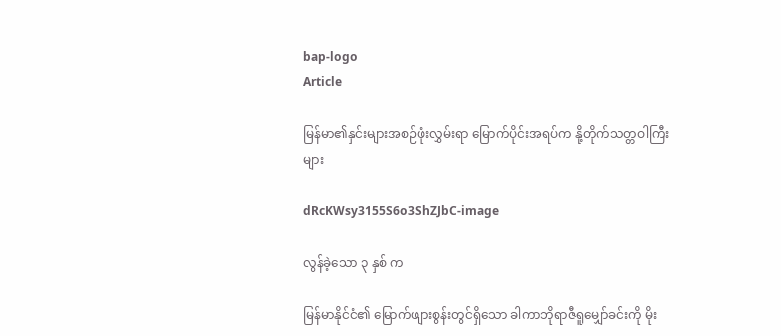bap-logo
Article

မြန်မာ၏နှင်းများအစဉ်ဖုံးလွှမ်းရာ မြောက်ပိုင်းအရပ်က နို့တိုက်သတ္တဝါကြီးများ

dRcKWsy3155S6o3ShZJbC-image

လွန်ခဲ့သော ၃ နှစ် က

မြန်မာနိုင်ငံ၏ မြောက်ဖျားစွန်းတွင်ရှိသော ခါကာဘိုရာဇီရူမျှော်ခင်းကို မိုး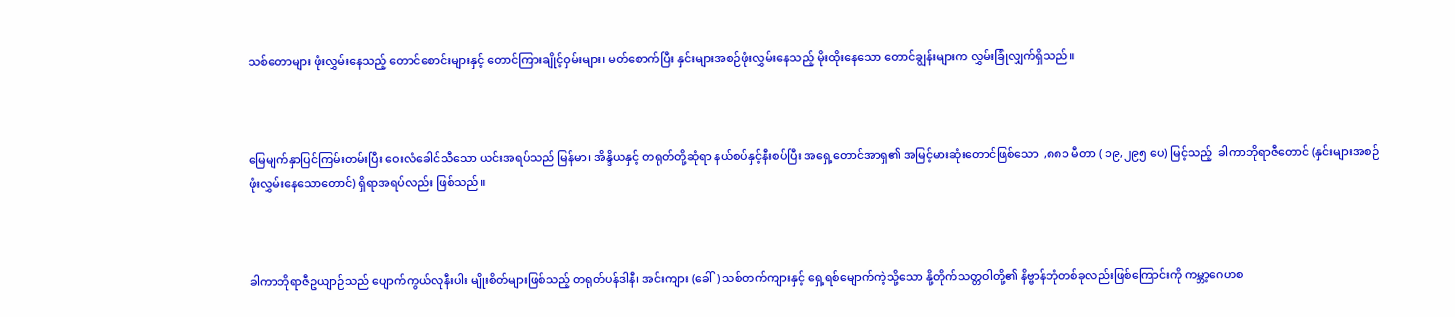သစ်တောများ ဖုံးလွှမ်းနေသည့် တောင်စောင်းများနှင့် တောင်ကြားချိုင့်ဝှမ်းများ၊ မတ်စောက်ပြီး နှင်းများအစဉ်ဖုံးလွှမ်းနေသည့် မိုးထိုးနေသော တောင်ချွန်းများက လွှမ်းခြုံလျှက်ရှိသည်။



မြေမျက်နှာပြင်ကြမ်းတမ်းပြီး ဝေးလံခေါင်သီသော ယင်းအရပ်သည် မြန်မာ၊ အိန္ဒိယနှင့် တရုတ်တို့ဆုံရာ နယ်စပ်နှင့်နီးစပ်ပြီး အရှေ့တောင်အာရှ၏ အမြင့်မားဆုံးတောင်ဖြစ်သော  ,၈၈၁ မီတာ ( ၁၉,၂၉၅ ပေ) မြင့်သည့်  ခါကာဘိုရာဇီတောင် (နှင်းများအစဉ်ဖုံးလွှမ်းနေသောတောင်) ရှိရာအရပ်လည်း ဖြစ်သည်။



ခါကာဘိုရာဇီဥယျာဉ်သည် ပျောက်ကွယ်လုနီးပါး မျိုးစိတ်များဖြစ်သည့် တရုတ်ပန်ဒါနီ၊ အင်းကျား (ခေါ်) သစ်တက်ကျားနှင့် ရှေ့ရစ်မျောက်ကဲ့သို့သော နို့တိုက်သတ္တဝါတို့၏ နိဗ္ဗာန်ဘုံတစ်ခုလည်းဖြစ်ကြောင်းကို ကမ္ဘာ့ဂေဟစ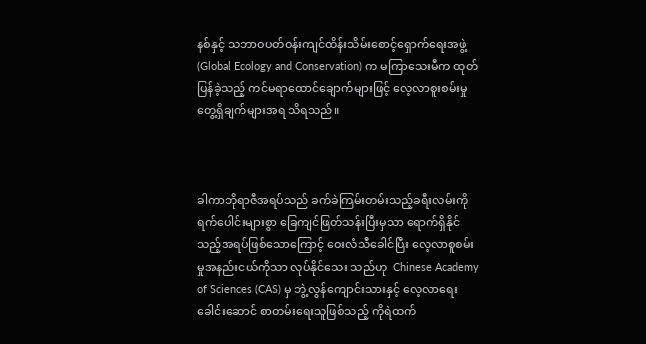နစ်နှင့် သဘာဝပတ်ဝန်းကျင်ထိန်းသိမ်းစောင့်ရှောက်ရေးအဖွဲ့ (Global Ecology and Conservation) က မကြာသေးမီက ထုတ်ပြန်ခဲ့သည့် ကင်မရာထောင်ချောက်များဖြင့် လေ့လာစူးစမ်းမှု တွေ့ရှိချက်များအရ သိရသည်။



ခါကာဘိုရာဇီအရပ်သည် ခက်ခဲကြမ်းတမ်းသည့်ခရီးလမ်းကို ရက်ပေါင်းများစွာ ခြေကျင်ဖြတ်သန်းပြီးမှသာ ရောက်ရှိနိုင်သည့်အရပ်ဖြစ်သောကြောင့် ဝေးလံသီခေါင်ပြီး လေ့လာစူစမ်းမှုအနည်းငယ်ကိုသာ လုပ်နိုင်သေး သည်ဟု  Chinese Academy of Sciences (CAS) မှ ဘွဲ့လွန်ကျောင်းသားနှင့် လေ့လာရေးခေါင်းဆောင် စာတမ်းရေးသူဖြစ်သည့် ကိုရဲထက်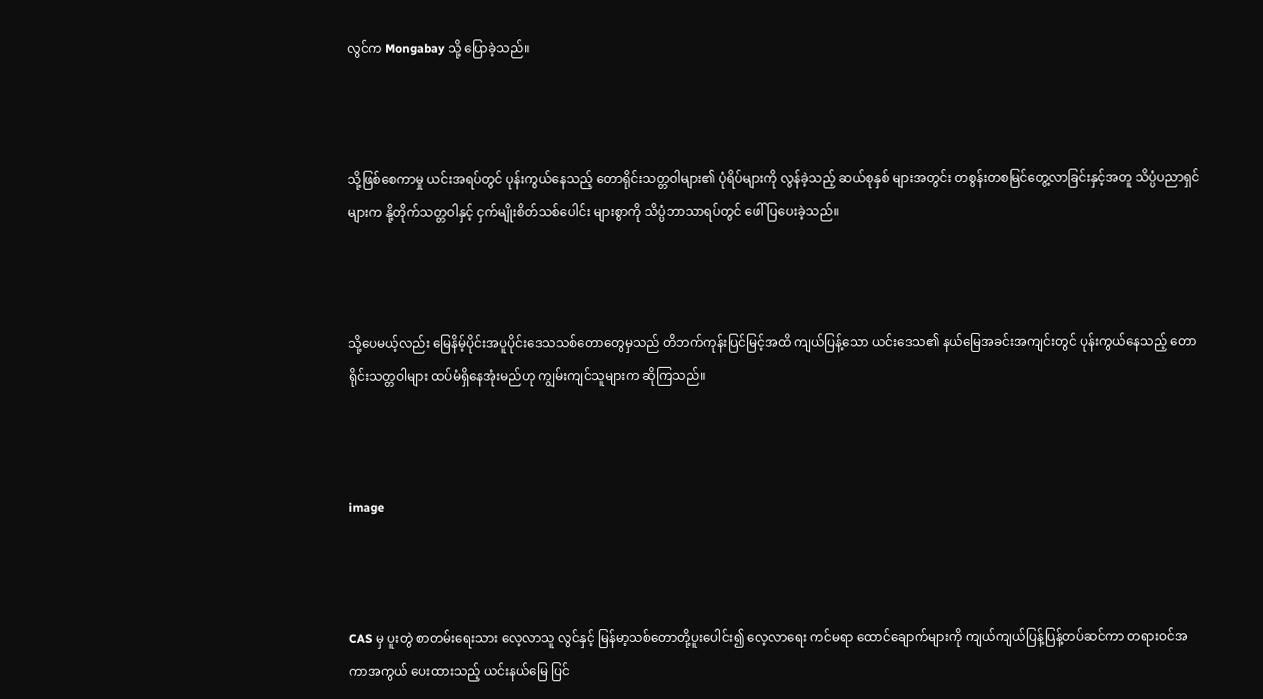လွင်က Mongabay သို့ ပြောခဲ့သည်။



သို့ဖြစ်စေကာမှု ယင်းအရပ်တွင် ပုန်းကွယ်နေသည့် တောရိုင်းသတ္တဝါများ၏ ပုံရိပ်များကို လွန်ခဲ့သည့် ဆယ်စုနှစ် များအတွင်း တစွန်းတစမြင်တွေ့လာခြင်းနှင့်အတူ သိပ္ပံပညာရှင်များက နို့တိုက်သတ္တဝါနှင့် ငှက်မျိုးစိတ်သစ်ပေါင်း များစွာကို သိပ္ပံဘာသာရပ်တွင် ဖေါ်ပြပေးခဲ့သည်။



သို့ပေမယ့်လည်း မြေနိမ့်ပိုင်းအပူပိုင်းဒေသသစ်တောတွေမှသည် တိဘက်ကုန်းပြင်မြင့်အထိ ကျယ်ပြန့်သော ယင်းဒေသ၏ နယ်မြေအခင်းအကျင်းတွင် ပုန်းကွယ်နေသည့် တောရိုင်းသတ္တဝါများ ထပ်မံရှိနေအုံးမည်ဟု ကျွမ်းကျင်သူများက ဆိုကြသည်။



image



CAS မှ ပူးတွဲ စာတမ်းရေးသား လေ့လာသူ လွင်နှင့် မြန်မာ့သစ်တောတို့ပူးပေါင်း၍ လေ့လာရေး ကင်မရာ ထောင်ချောက်များကို ကျယ်ကျယ်ပြန့်ပြန့်တပ်ဆင်ကာ တရားဝင်အကာအကွယ် ပေးထားသည့် ယင်းနယ်မြေ ပြင်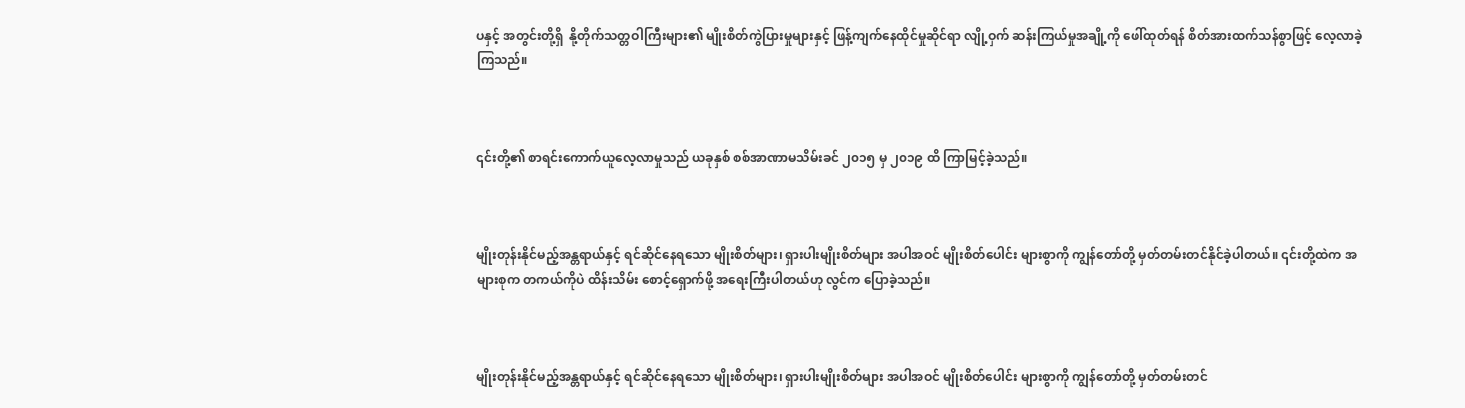ပနှင့် အတွင်းတို့ရှိ  နို့တိုက်သတ္တဝါကြီးများ၏ မျိုးစိတ်ကွဲပြားမှုများနှင့် ဖြန့်ကျက်နေထိုင်မှုဆိုင်ရာ လျို့ဝှက် ဆန်းကြယ်မှုအချို့ကို ဖေါ်ထုတ်ရန် စိတ်အားထက်သန်စွာဖြင့် လေ့လာခဲ့ကြသည်။



၎င်းတို့၏ စာရင်းကောက်ယူလေ့လာမှုသည် ယခုနှစ် စစ်အာဏာမသိမ်းခင် ၂၀၁၅ မှ ၂၀၁၉ ထိ ကြာမြင့်ခဲ့သည်။



မျိုးတုန်းနိုင်မည့်အန္တရာယ်နှင့် ရင်ဆိုင်နေရသော မျိုးစိတ်များ၊ ရှားပါးမျိုးစိတ်များ အပါအဝင် မျိုးစိတ်ပေါင်း များစွာကို ကျွန်တော်တို့ မှတ်တမ်းတင်နိုင်ခဲ့ပါတယ်။ ၎င်းတို့ထဲက အများစုက တကယ်ကိုပဲ ထိန်းသိမ်း စောင့်ရှောက်ဖို့ အရေးကြီးပါတယ်ဟု လွင်က ပြောခဲ့သည်။



မျိုးတုန်းနိုင်မည့်အန္တရာယ်နှင့် ရင်ဆိုင်နေရသော မျိုးစိတ်များ၊ ရှားပါးမျိုးစိတ်များ အပါအဝင် မျိုးစိတ်ပေါင်း များစွာကို ကျွန်တော်တို့ မှတ်တမ်းတင်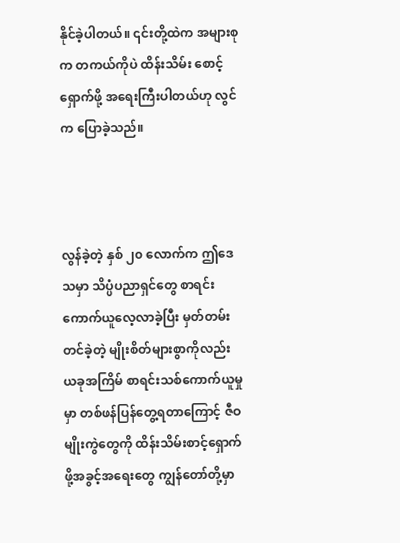နိုင်ခဲ့ပါတယ်။ ၎င်းတို့ထဲက အများစုက တကယ်ကိုပဲ ထိန်းသိမ်း စောင့်ရှောက်ဖို့ အရေးကြီးပါတယ်ဟု လွင်က ပြောခဲ့သည်။



လွန်ခဲ့တဲ့ နှစ် ၂၀ လောက်က ဤဒေသမှာ သိပ္ပံပညာရှင်တွေ စာရင်းကောက်ယူလေ့လာခဲ့ပြီး မှတ်တမ်း တင်ခဲ့တဲ့ မျိုးစိတ်များစွာကိုလည်း ယခုအကြိမ် စာရင်းသစ်ကောက်ယူမှုမှာ တစ်ဖန်ပြန်တွေ့ရတာကြောင့် ဇီဝမျိုးကွဲတွေကို ထိန်းသိမ်းစာင့်ရှောက်ဖို့အခွင့်အရေးတွေ ကျွန်တော်တို့မှာ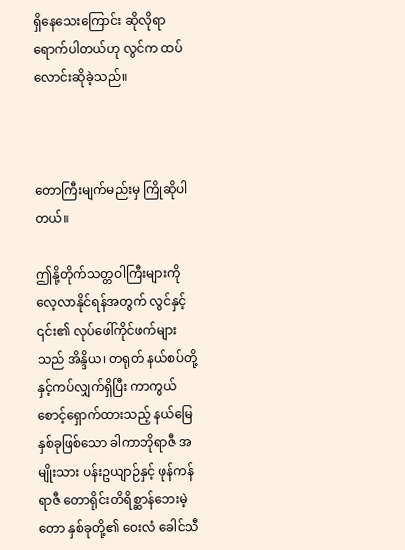ရှိနေသေးကြောင်း ဆိုလိုရာရောက်ပါတယ်ဟု လွင်က ထပ်လောင်းဆိုခဲ့သည်။



တောကြီးမျက်မည်းမှ ကြိုဆိုပါတယ်။

ဤနို့တိုက်သတ္တဝါကြီးများကို လေ့လာနိုင်ရန်အတွက် လွင်နှင့် ၎င်း၏ လုပ်ဖေါ်ကိုင်ဖက်များသည် အိန္ဒိယ၊ တရုတ် နယ်စပ်တို့နှင့်ကပ်လျှက်ရှိပြီး ကာကွယ်စောင့်ရှောက်ထားသည့် နယ်မြေ နှစ်ခုဖြစ်သော ခါကာဘိုရာဇီ အမျိုးသား ပန်းဥယျာဉ်နှင့် ဖုန်ကန်ရာဇီ တောရိုင်းတိရိစ္ဆာန်ဘေးမဲ့တော နှစ်ခုတို့၏ ဝေးလံ ခေါင်သီ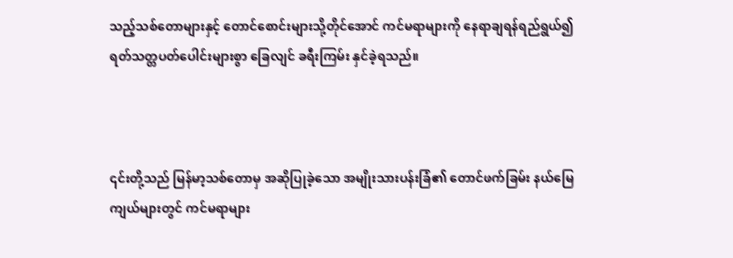သည့်သစ်တောများနှင့် တောင်စောင်းများသို့တိုင်အောင် ကင်မရာများကို နေရာချရန်ရည်ရွယ်၍ ရတ်သတ္တပတ်ပေါင်းများစွာ ခြေလျင် ခရီးကြမ်း နှင်ခဲ့ရသည်။



၎င်းတို့သည် မြန်မာ့သစ်တောမှ အဆိုပြုခဲ့သော အမျိုးသားပန်းခြံ၏ တောင်ဖက်ခြမ်း နယ်မြေကျယ်များတွင် ကင်မရာများ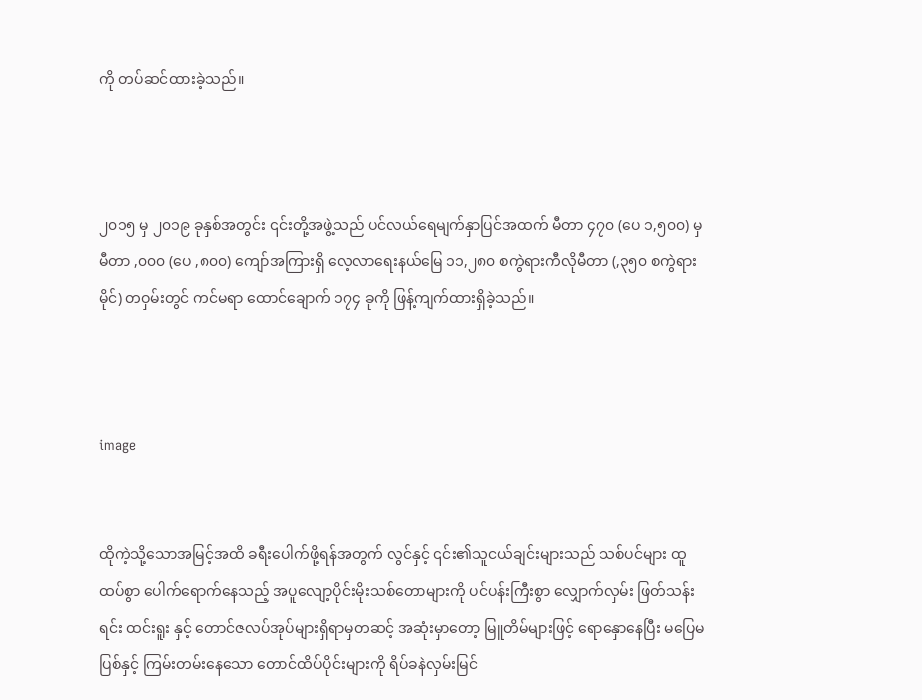ကို တပ်ဆင်ထားခဲ့သည်။



၂၀၁၅ မှ ၂၀၁၉ ခုနှစ်အတွင်း ၎င်းတို့အဖွဲ့သည် ပင်လယ်ရေမျက်နှာပြင်အထက် မီတာ ၄၇၀ (ပေ ၁,၅၀၀) မှ မီတာ ,၀၀၀ (ပေ ,၈၀၀) ကျော်အကြားရှိ လေ့လာရေးနယ်မြေ ၁၁,၂၈၀ စကွဲရားကီလိုမီတာ (,၃၅၀ စကွဲရားမိုင်) တဝှမ်းတွင် ကင်မရာ ထောင်ချောက် ၁၇၄ ခုကို ဖြန့်ကျက်ထားရှိခဲ့သည်။



image


ထိုကဲ့သို့သောအမြင့်အထိ ခရီးပေါက်ဖို့ရန်အတွက် လွင်နှင့် ၎င်း၏သူငယ်ချင်းများသည် သစ်ပင်များ ထူထပ်စွာ ပေါက်ရောက်နေသည့် အပူလျော့ပိုင်းမိုးသစ်တောများကို ပင်ပန်းကြီးစွာ လျှောက်လှမ်း ဖြတ်သန်းရင်း ထင်းရူး နှင့် တောင်ဇလပ်အုပ်များရှိရာမှတဆင့် အဆုံးမှာတော့ မြူတိမ်များဖြင့် ရောနှောနေပြီး မပြေမပြစ်နှင့် ကြမ်းတမ်းနေသော တောင်ထိပ်ပိုင်းများကို ရိပ်ခနဲလှမ်းမြင်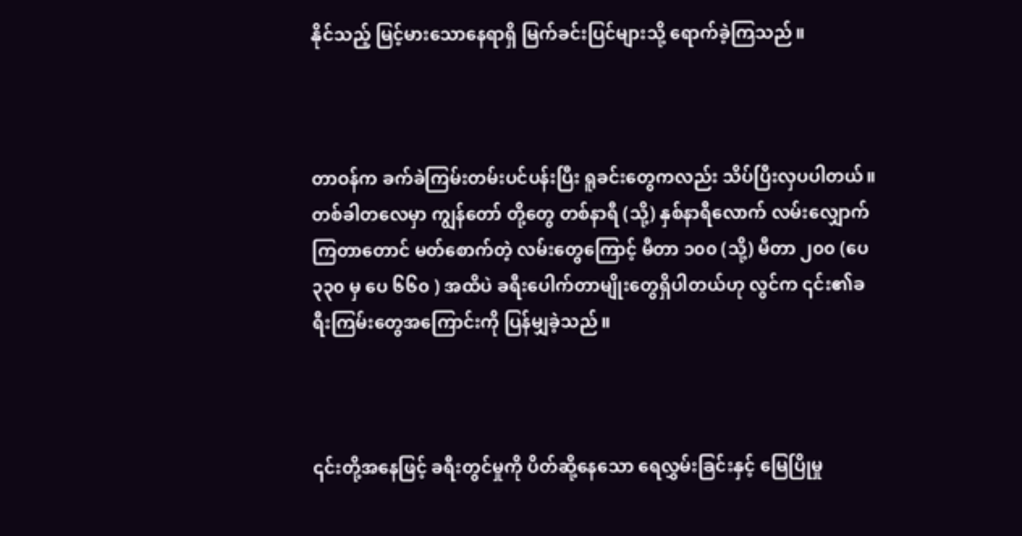နိုင်သည့် မြင့်မားသောနေရာရှိ မြက်ခင်းပြင်များသို့ ရောက်ခဲ့ကြသည်။



တာဝန်က ခက်ခဲကြမ်းတမ်းပင်ပန်းပြီး ရူခင်းတွေကလည်း သိပ်ပြီးလှပပါတယ်။ တစ်ခါတလေမှာ ကျွန်တော် တို့တွေ တစ်နာရီ (သို့) နှစ်နာရီလောက် လမ်းလျှောက်ကြတာတောင် မတ်စောက်တဲ့ လမ်းတွေကြောင့် မီတာ ၁၀၀ (သို့) မီတာ ၂၀၀ (ပေ ၃၃၀ မှ ပေ ၆၆၀ ) အထိပဲ ခရီးပေါက်တာမျိုးတွေရှိပါတယ်ဟု လွင်က ၎င်း၏ခရီးကြမ်းတွေအကြောင်းကို ပြန်မျှခဲ့သည်။



၎င်းတို့အနေဖြင့် ခရီးတွင်မှုကို ပိတ်ဆို့နေသော ရေလွှမ်းခြင်းနှင့် မြေပြိုမှု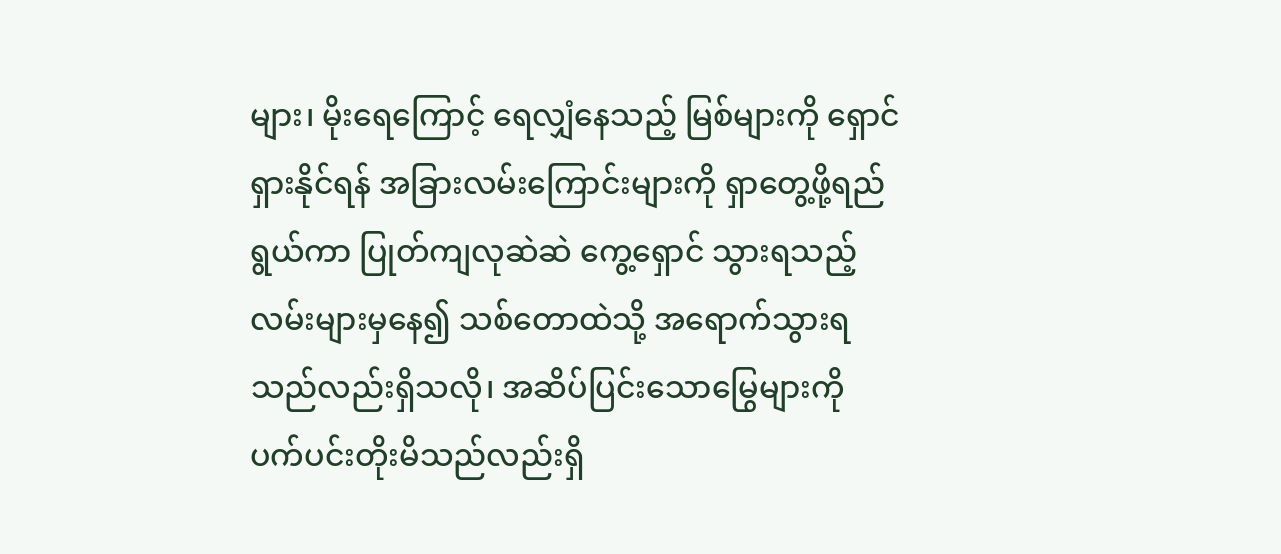များ၊ မိုးရေကြောင့် ရေလျှံနေသည့် မြစ်များကို ရှောင်ရှားနိုင်ရန် အခြားလမ်းကြောင်းများကို ရှာတွေ့ဖို့ရည်ရွယ်ကာ ပြုတ်ကျလုဆဲဆဲ ကွေ့ရှောင် သွားရသည့်လမ်းများမှနေ၍ သစ်တောထဲသို့ အရောက်သွားရသည်လည်းရှိသလို၊ အဆိပ်ပြင်းသောမြွေများကို ပက်ပင်းတိုးမိသည်လည်းရှိ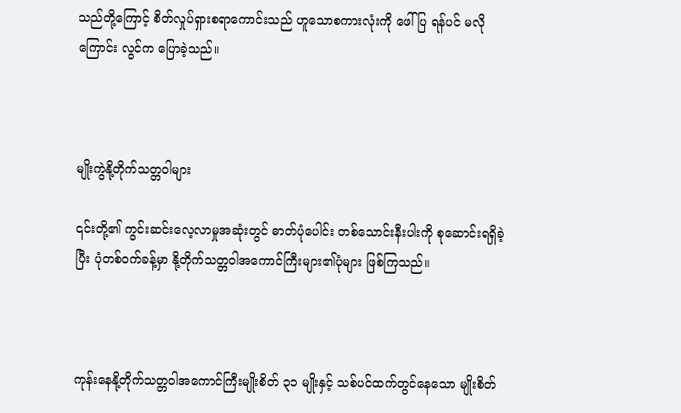သည်တို့ကြောင့် စိတ်လှုပ်ရှားစရာကောင်းသည် ဟူသောစကားလုံးကို ဖေါ်ပြ ရန်ပင် မလိုကြောင်း လွင်က ပြောခဲ့သည်။



မျိုးကွဲနို့တိုက်သတ္တဝါများ

၎င်းတို့၏ ကွင်းဆင်းလေ့လာမှုအဆုံးတွင် ဓာတ်ပုံပေါင်း တစ်သောင်းနီးပါးကို စုဆောင်းရရှိခဲ့ပြီး ပုံတစ်ဝက်ခန့်မှာ နို့တိုက်သတ္တဝါအကောင်ကြီးများ၏ပုံများ ဖြစ်ကြသည်။



ကုန်းနေနို့တိုက်သတ္တဝါအကောင်ကြီးမျိုးစိတ် ၃၁ မျိုးနှင့် သစ်ပင်ထက်တွင်နေသော မျိုးစိတ်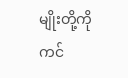မျိုးတို့ကို ကင်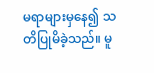မရာများမှနေ၍ သတိပြုမိခဲ့သည်။ မူ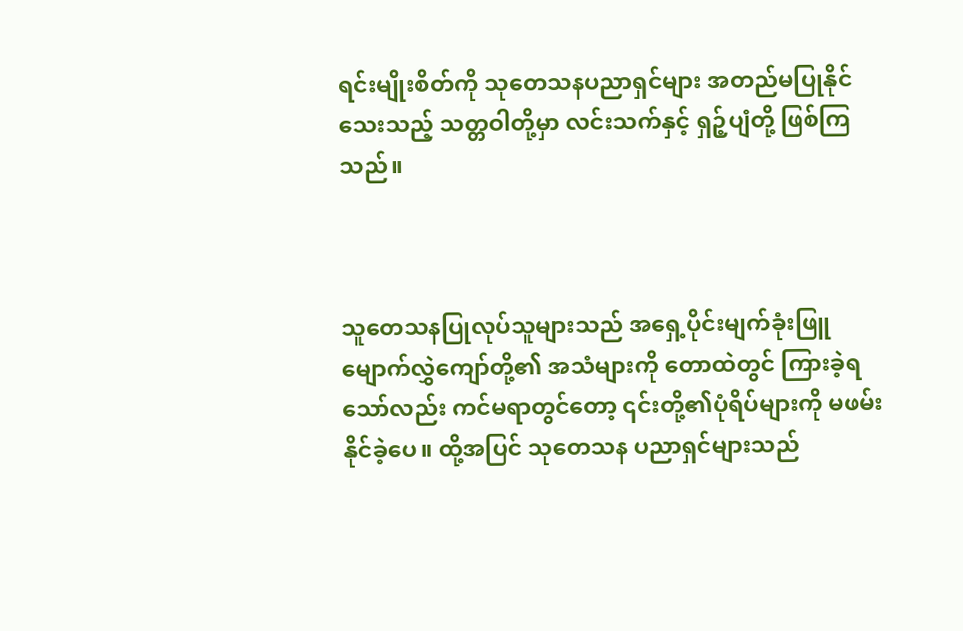ရင်းမျိုးစိတ်ကို သုတေသနပညာရှင်များ အတည်မပြုနိုင်သေးသည့် သတ္တဝါတို့မှာ လင်းသက်နှင့် ရှဉ့်ပျံတို့ ဖြစ်ကြသည်။



သူတေသနပြုလုပ်သူများသည် အရှေ့ပိုင်းမျက်ခုံးဖြူမျောက်လွှဲကျော်တို့၏ အသံများကို တောထဲတွင် ကြားခဲ့ရ သော်လည်း ကင်မရာတွင်တော့ ၎င်းတို့၏ပုံရိပ်များကို မဖမ်းနိုင်ခဲ့ပေ။ ထို့အပြင် သုတေသန ပညာရှင်များသည်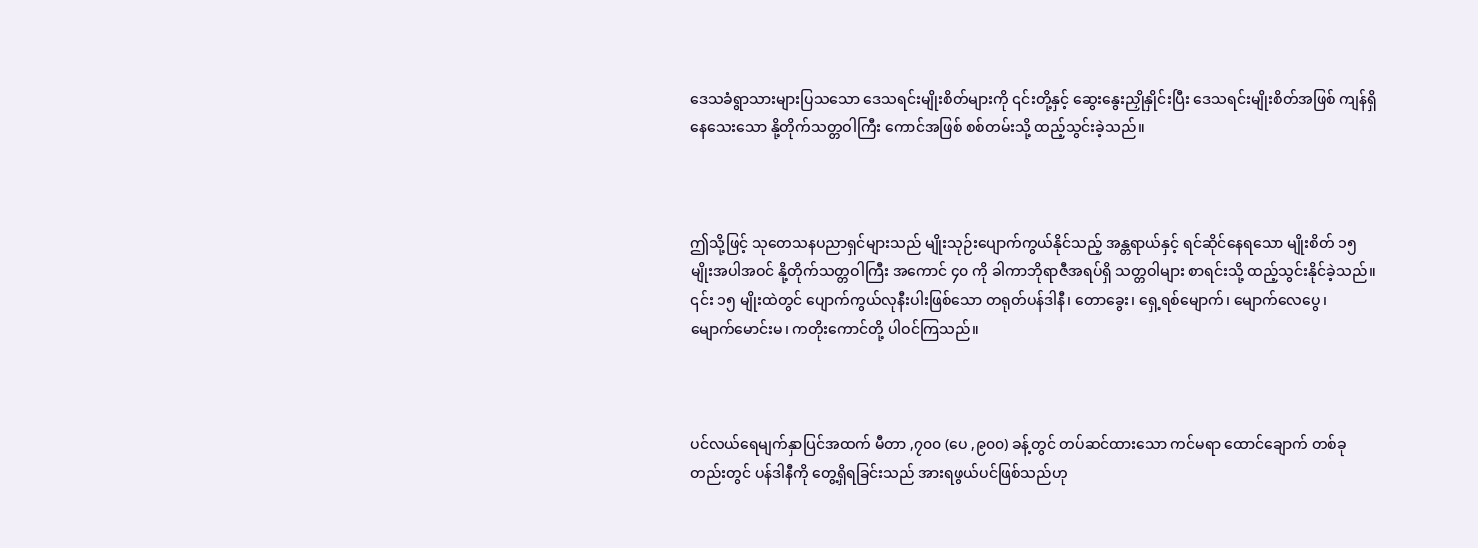ဒေသခံရွာသားများပြသသော ဒေသရင်းမျိုးစိတ်များကို ၎င်းတို့နှင့် ဆွေးနွေးညှိုနှိုင်းပြီး ဒေသရင်းမျိုးစိတ်အဖြစ် ကျန်ရှိနေသေးသော နို့တိုက်သတ္တဝါကြီး ကောင်အဖြစ် စစ်တမ်းသို့ ထည့်သွင်းခဲ့သည်။



ဤသို့ဖြင့် သုတေသနပညာရှင်များသည် မျိုးသုဉ်းပျောက်ကွယ်နိုင်သည့် အန္တရာယ်နှင့် ရင်ဆိုင်နေရသော မျိုးစိတ် ၁၅ မျိုးအပါအဝင် နို့တိုက်သတ္တဝါကြီး အကောင် ၄၀ ကို ခါကာဘိုရာဇီအရပ်ရှိ သတ္တဝါများ စာရင်းသို့ ထည့်သွင်းနိုင်ခဲ့သည်။ ၎င်း ၁၅ မျိုးထဲတွင် ပျောက်ကွယ်လုနီးပါးဖြစ်သော တရုတ်ပန်ဒါနီ၊ တောခွေး၊ ရှေ့ရစ်မျောက်၊ မျောက်လေပွေ၊  မျောက်မောင်းမ၊ ကတိုးကောင်တို့ ပါဝင်ကြသည်။



ပင်လယ်ရေမျက်နှာပြင်အထက် မီတာ ,၇၀၀ (ပေ ,၉၀၀) ခန့်တွင် တပ်ဆင်ထားသော ကင်မရာ ထောင်ချောက် တစ်ခုတည်းတွင် ပန်ဒါနီကို တွေ့ရှိရခြင်းသည် အားရဖွယ်ပင်ဖြစ်သည်ဟု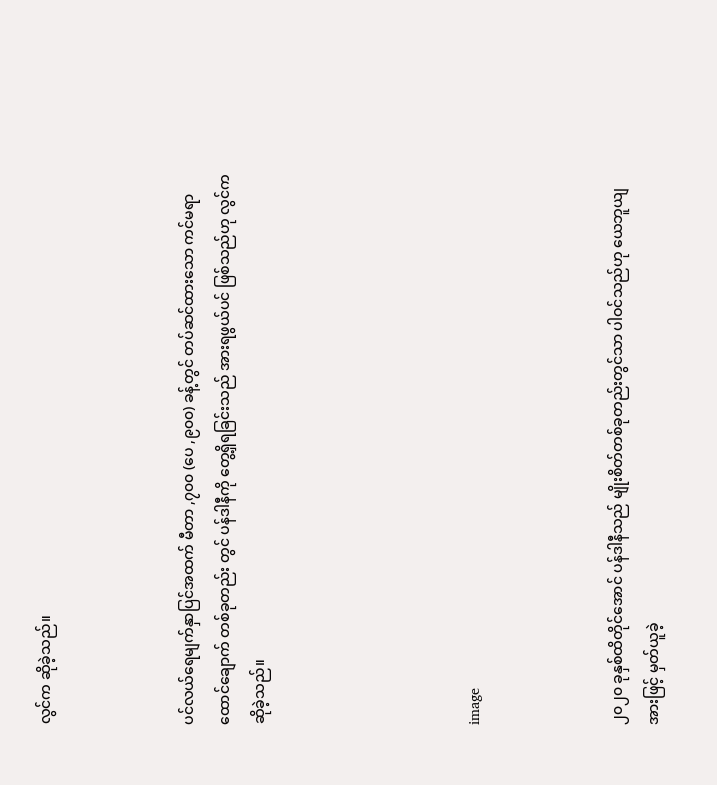လွင်က ဆိုခဲ့သည်။



ပင်လယ်ရေမျက်နှာပြင်အထက် မီတာ ,၇၀၀ (ပေ ,၉၀၀) ခန့်တွင် တပ်ဆင်ထားသော ကင်မရာ ထောင်ချောက် တစ်ခုတည်း တွင် ပန်ဒါနီကို တွေ့ရှိရခြင်းသည် အားရဖွယ်ပင် ဖြစ်သည်ဟု လွင်က ဆိုခဲ့သည်။





image



၂၀၂၀ ခုနှစ်ထိတိုင်အောင် ပန်ဒါနီသည် မျိုးစိတ်တစ်ခုတည်းတွင်သာ ပါဝင်သည်ဟု ယေဘူယျအားဖြင့် မှတ်ယူခဲ့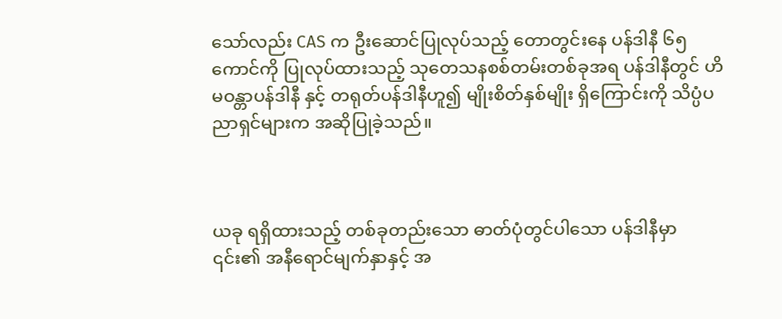သော်လည်း CAS က ဦးဆောင်ပြုလုပ်သည့် တောတွင်းနေ ပန်ဒါနီ ၆၅ ကောင်ကို ပြုလုပ်ထားသည့် သုတေသနစစ်တမ်းတစ်ခုအရ ပန်ဒါနီတွင် ဟိမဝန္တာပန်ဒါနီ နှင့် တရုတ်ပန်ဒါနီဟူ၍ မျိုးစိတ်နှစ်မျိုး ရှိကြောင်းကို သိပ္ပံပညာရှင်များက အဆိုပြုခဲ့သည်။



ယခု ရရှိထားသည့် တစ်ခုတည်းသော ဓာတ်ပုံတွင်ပါသော ပန်ဒါနီမှာ ၎င်း၏ အနီရောင်မျက်နှာနှင့် အ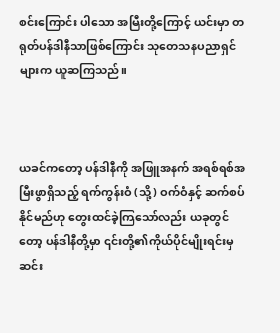စင်းကြောင်း ပါသော အမြီးတို့ကြောင့် ယင်းမှာ တရုတ်ပန်ဒါနီသာဖြစ်ကြောင်း သုတေသနပညာရှင်များက ယူဆကြသည်။



ယခင်ကတော့ ပန်ဒါနီကို အဖြူအနက် အရစ်ရစ်အမြီးဖွာရှိသည့် ရက်ကွန်းဝံ (သို့) ဝက်ဝံနှင့် ဆက်စပ်နိုင်မည်ဟု တွေးထင်ခဲ့ကြသော်လည်း ယခုတွင်တော့ ပန်ဒါနီတို့မှာ ၎င်းတို့၏ကိုယ်ပိုင်မျိုးရင်းမှ ဆင်း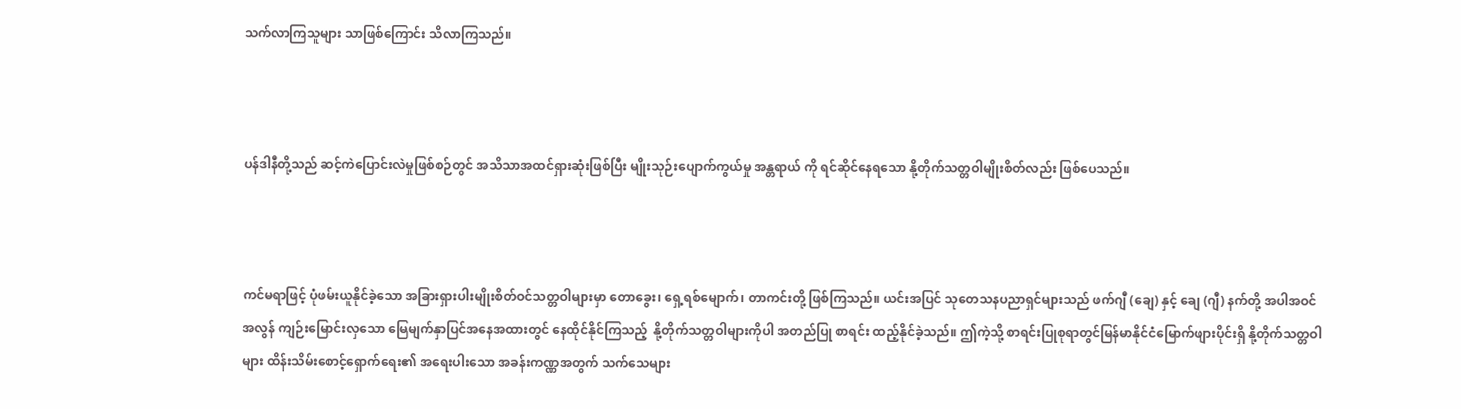သက်လာကြသူများ သာဖြစ်ကြောင်း သိလာကြသည်။



ပန်ဒါနီတို့သည် ဆင့်ကဲပြောင်းလဲမှုဖြစ်စဉ်တွင် အသိသာအထင်ရှားဆုံးဖြစ်ပြီး မျိုးသုဉ်းပျောက်ကွယ်မှု အန္တရာယ် ကို ရင်ဆိုင်နေရသော နို့တိုက်သတ္တဝါမျိုးစိတ်လည်း ဖြစ်ပေသည်။



ကင်မရာဖြင့် ပုံဖမ်းယူနိုင်ခဲ့သော အခြားရှားပါးမျိုးစိတ်ဝင်သတ္တဝါများမှာ တောခွေး၊ ရှေ့ရစ်မျောက်၊ တာကင်းတို့ ဖြစ်ကြသည်။ ယင်းအပြင် သုတေသနပညာရှင်များသည် ဖက်ဂျီ (ချေ) နှင့် ချေ (ဂျီ) နက်တို့ အပါအဝင် အလွန် ကျဉ်းမြောင်းလှသော မြေမျက်နှာပြင်အနေအထားတွင် နေထိုင်နိုင်ကြသည့်  နို့တိုက်သတ္တဝါများကိုပါ အတည်ပြု စာရင်း ထည့်နိုင်ခဲ့သည်။ ဤကဲ့သို့ စာရင်းပြုစုရာတွင်မြန်မာနိုင်ငံမြောက်ဖျားပိုင်းရှိ နို့တိုက်သတ္တဝါများ ထိန်းသိမ်းစောင့်ရှောက်ရေး၏ အရေးပါးသော အခန်းကဏ္ဏအတွက် သက်သေများ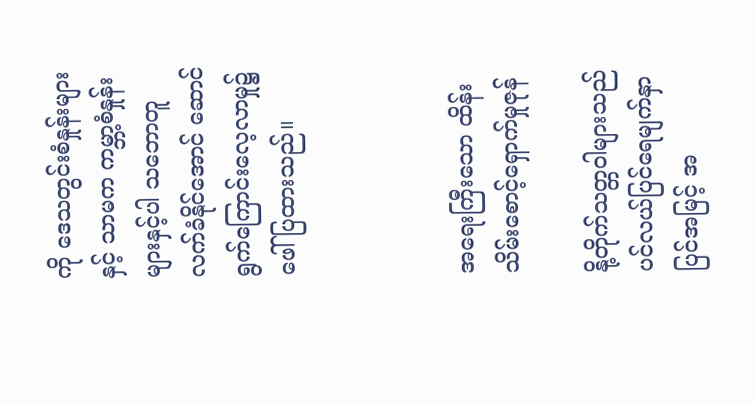ကို ဒေသတွင်းစံနှုန်းများနှင့် သာမက ကမ္ဘာ့စံနှုန်းများနှင့်ပါ သဘောတူ လက်ခံနိုင်အောင် ဆောင်ရွက်ကြောင်းလေ့လာမှု၌ ဖေါ်ပြထားသည်။



အရေးကြီးသော ထိန်းသိမ်းစောင့်ရှောက်မှုဇုန်

နို့တိုက်သတ္တဝါများသည် ပင်လယ်ပြင်ရေမျက်နှာပြင်အမြင့် အ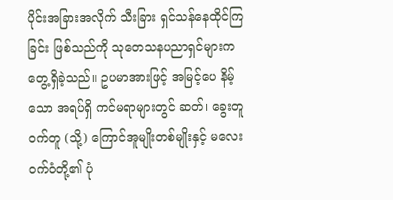ပိုင်းအခြားအလိုက် သီးခြား ရှင်သန်နေထိုင်ကြ ခြင်း ဖြစ်သည်ကို သုတေသနပညာရှင်များက တွေ့ရှိခဲ့သည်။ ဥပမာအားဖြင့် အမြင့်ပေ နိမ့်သော အရပ်ရှိ ကင်မရာများတွင် ဆတ်၊ ခွေးတူဝက်တူ (သို့) ကြောင်အူမျိုးတစ်မျိုးနှင့် မလေးဝက်ဝံတို့၏ ပုံ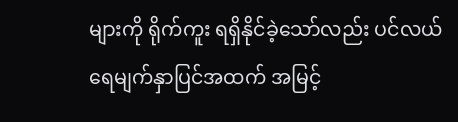များကို ရိုက်ကူး ရရှိနိုင်ခဲ့သော်လည်း ပင်လယ်ရေမျက်နှာပြင်အထက် အမြင့်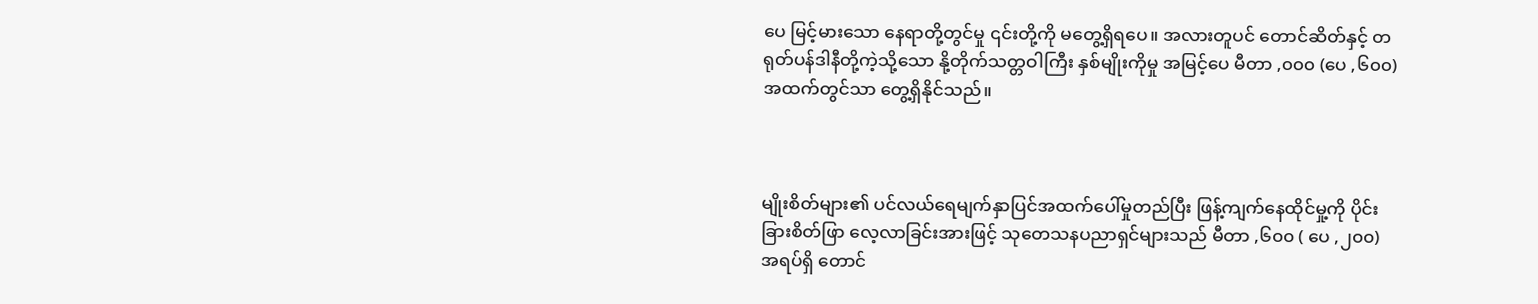ပေ မြင့်မားသော နေရာတို့တွင်မှု ၎င်းတို့ကို မတွေ့ရှိရပေ။ အလားတူပင် တောင်ဆိတ်နှင့် တရုတ်ပန်ဒါနီတို့ကဲ့သို့သော နို့တိုက်သတ္တဝါကြီး နှစ်မျိုးကိုမှု အမြင့်ပေ မီတာ ,၀၀၀ (ပေ ,၆၀၀) အထက်တွင်သာ တွေ့ရှိနိုင်သည်။



မျိုးစိတ်များ၏ ပင်လယ်ရေမျက်နှာပြင်အထက်ပေါ်မှုတည်ပြီး ဖြန့်ကျက်နေထိုင်မှု့ကို ပိုင်းခြားစိတ်ဖြာ လေ့လာခြင်းအားဖြင့် သုတေသနပညာရှင်များသည် မီတာ ,၆၀၀ ( ပေ ,၂၀၀) အရပ်ရှိ တောင်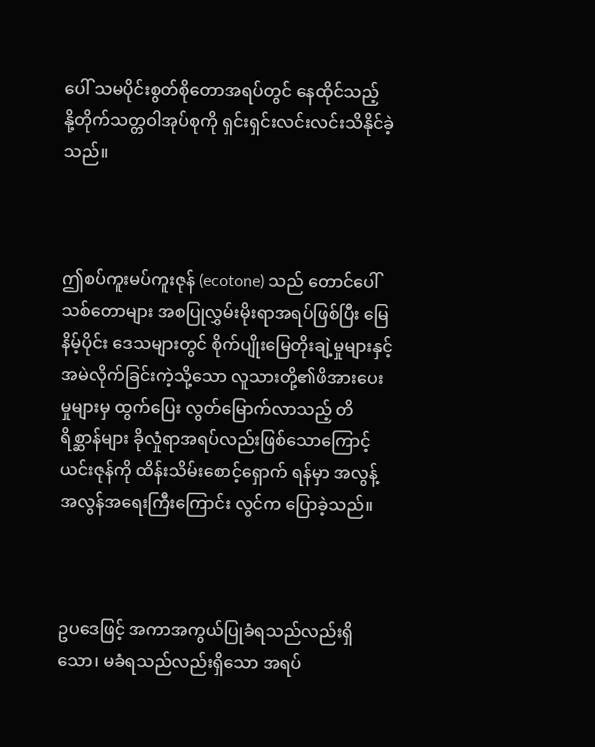ပေါ် သမပိုင်းစွတ်စိုတောအရပ်တွင် နေထိုင်သည့်  နို့တိုက်သတ္တဝါအုပ်စုကို ရှင်းရှင်းလင်းလင်းသိနိုင်ခဲ့သည်။



ဤစပ်ကူးမပ်ကူးဇုန် (ecotone) သည် တောင်ပေါ်သစ်တောများ အစပြုလွှမ်းမိုးရာအရပ်ဖြစ်ပြီး မြေနိမ့်ပိုင်း ဒေသများတွင် စိုက်ပျိုးမြေတိုးချဲ့မှုများနှင့် အမဲလိုက်ခြင်းကဲ့သို့သော လူသားတို့၏ဖိအားပေးမှုများမှ ထွက်ပြေး လွတ်မြောက်လာသည့် တိရိစ္ဆာန်များ ခိုလှုံရာအရပ်လည်းဖြစ်သောကြောင့် ယင်းဇုန်ကို ထိန်းသိမ်းစောင့်ရှောက် ရန်မှာ အလွန့်အလွန်အရေးကြီးကြောင်း လွင်က ပြောခဲ့သည်။



ဥပဒေဖြင့် အကာအကွယ်ပြုခံရသည်လည်းရှိသော၊ မခံရသည်လည်းရှိသော အရပ်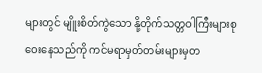များတွင် မျိူးစိတ်ကွဲသော နို့တိုက်သတ္တဝါကြီးများစုဝေးနေသည်ကို ကင်မရာမှတ်တမ်းများမှတ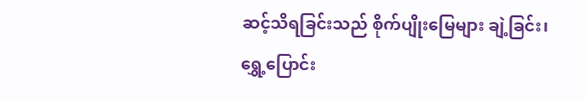ဆင့်သိရခြင်းသည် စိုက်ပျိုးမြေများ ချဲ့ခြင်း၊ ရွှေ့ပြောင်း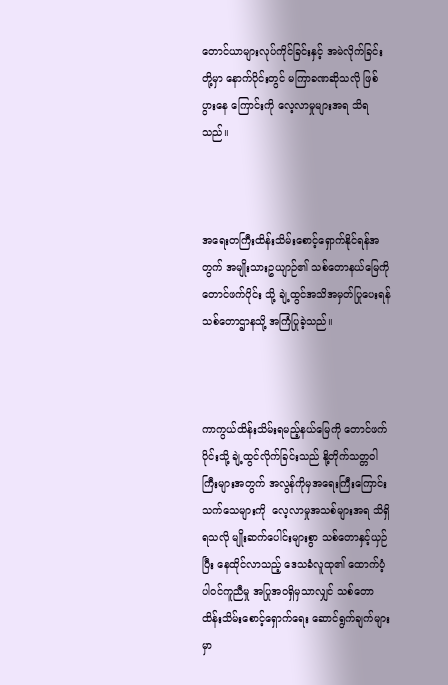တောင်ယာများလုပ်ကိုင်ခြင်းနှင့် အမဲလိုက်ခြင်းတို့မှာ နောက်ပိုင်းတွင် မကြာခဏဆိုသလို ဖြစ်ပွားနေ ကြောင်းကို လေ့လာမှုများအရ သိရသည်။



အရေးတကြီးထိန်းသိမ်းစောင့်ရှောက်နိုင်ရန်အတွက် အမျိုးသားဥယျာဉ်၏ သစ်တောနယ်မြေကို တောင်ဖက်ပိုင်း သို့ ချဲ့ထွင်အသိအမှတ်ပြုပေးရန် သစ်တောဌာနသို့ အကြံပြုခဲ့သည်။



ကာကွယ်ထိန်းသိမ်းရမည့်နယ်မြေကို တောင်ဖက်ပိုင်းသို့ ချဲ့ထွင်လိုက်ခြင်းသည် နို့တိုက်သတ္တဝါကြီးများအတွက် အလွန်ကိုမှအရေးကြီးကြောင်း သက်သေများကို  လေ့လာမှုအသစ်များအရ သိရှိရသလို မျိုးဆက်ပေါင်းများစွာ သစ်တောနှင့်ယှဉ်ပြီး နေထိုင်လာသည့် ဒေသခံလူထု၏ ထောက်ပံ့ပါဝင်ကူညီမှု အပြုအဝရှိမှသာလျှင် သစ်တော ထိန်းသိမ်းစောင့်ရှောက်ရေး ဆောင်ရွက်ချက်များမှာ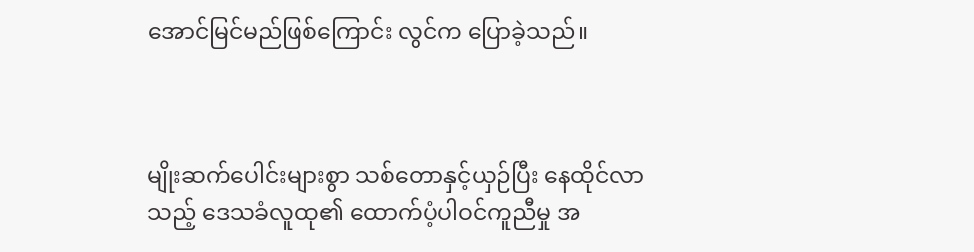အောင်မြင်မည်ဖြစ်ကြောင်း လွင်က ပြောခဲ့သည်။



မျိုးဆက်ပေါင်းများစွာ သစ်တောနှင့်ယှဉ်ပြီး နေထိုင်လာသည့် ဒေသခံလူထု၏ ထောက်ပံ့ပါဝင်ကူညီမှု အ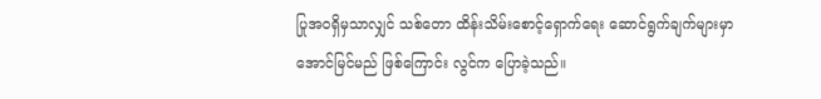ပြုအဝရှိမှသာလျှင် သစ်တော ထိန်းသိမ်းစောင့်ရှောက်ရေး ဆောင်ရွက်ချက်များမှာ အောင်မြင်မည် ဖြစ်ကြောင်း လွင်က ပြောခဲ့သည်။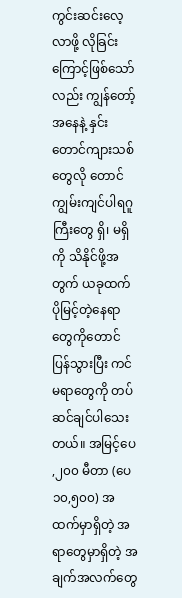ကွင်းဆင်းလေ့လာဖို့ လိုခြင်းကြောင့်ဖြစ်သော်လည်း ကျွန်တော့်အနေနဲ့ နှင်းတောင်ကျားသစ်တွေလို တောင်ကျွမ်းကျင်ပါရဂူကြီးတွေ ရှိ၊ မရှိကို သိနိုင်ဖို့အတွက် ယခုထက် ပိုမြင့်တဲ့နေရာတွေကိုတောင် ပြန်သွားပြီး ကင်မရာတွေကို တပ်ဆင်ချင်ပါသေးတယ်။ အမြင့်ပေ ,၂၀၀ မီတာ (ပေ ၁၀,၅၀၀) အထက်မှာရှိတဲ့ အရာတွေမှာရှိတဲ့ အချက်အလက်တွေ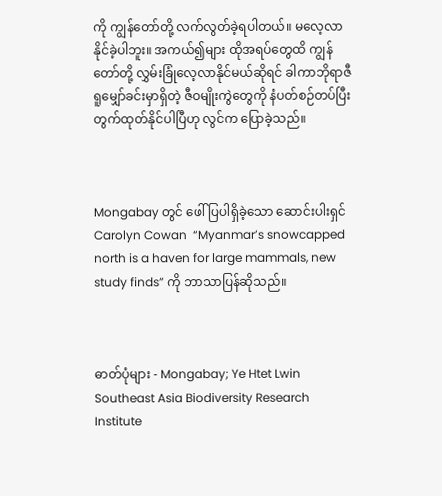ကို ကျွန်တော်တို့ လက်လွတ်ခဲ့ရပါတယ်။ မလေ့လာနိုင်ခဲ့ပါဘူး။ အကယ်၍များ ထိုအရပ်တွေထိ ကျွန်တော်တို့ လွှမ်းခြုံလေ့လာနိုင်မယ်ဆိုရင် ခါကာဘိုရာဇီရူမျှော်ခင်းမှာရှိတဲ့ ဇီဝမျိုးကွဲတွေကို နံပတ်စဉ်တပ်ပြီး တွက်ထုတ်နိုင်ပါပြီဟု လွင်က ပြောခဲ့သည်။



Mongabay တွင် ဖေါ်ပြပါရှိခဲ့သော ဆောင်းပါးရှင် Carolyn Cowan  “Myanmar’s snowcapped north is a haven for large mammals, new study finds” ကို ဘာသာပြန်ဆိုသည်။



ဓာတ်ပုံများ - Mongabay; Ye Htet Lwin Southeast Asia Biodiversity Research Institute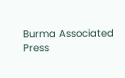Burma Associated Press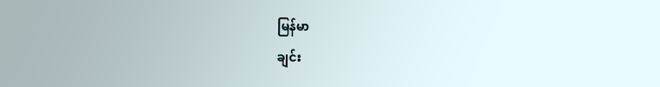မြန်မာ
ချင်း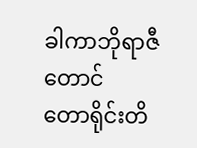ခါကာဘိုရာဇီတောင်
တောရိုင်းတိ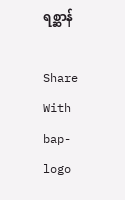ရစ္ဆာန်

Share With
bap-logo